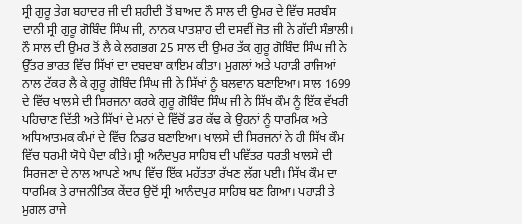ਸ੍ਰੀ ਗੁਰੂ ਤੇਗ ਬਹਾਦਰ ਜੀ ਦੀ ਸ਼ਹੀਦੀ ਤੋਂ ਬਾਅਦ ਨੌ ਸਾਲ ਦੀ ਉਮਰ ਦੇ ਵਿੱਚ ਸਰਬੰਸ ਦਾਨੀ ਸ੍ਰੀ ਗੁਰੂ ਗੋਬਿੰਦ ਸਿੰਘ ਜੀ, ਨਾਨਕ ਪਾਤਸ਼ਾਹ ਦੀ ਦਸਵੀਂ ਜੋਤ ਜੀ ਨੇ ਗੱਦੀ ਸੰਭਾਲੀ। ਨੌ ਸਾਲ ਦੀ ਉਮਰ ਤੋਂ ਲੈ ਕੇ ਲਗਭਗ 25 ਸਾਲ ਦੀ ਉਮਰ ਤੱਕ ਗੁਰੂ ਗੋਬਿੰਦ ਸਿੰਘ ਜੀ ਨੇ ਉੱਤਰ ਭਾਰਤ ਵਿੱਚ ਸਿੱਖਾਂ ਦਾ ਦਬਦਬਾ ਕਾਇਮ ਕੀਤਾ। ਮੁਗਲਾਂ ਅਤੇ ਪਹਾੜੀ ਰਾਜਿਆਂ ਨਾਲ ਟੱਕਰ ਲੈ ਕੇ ਗੁਰੂ ਗੋਬਿੰਦ ਸਿੰਘ ਜੀ ਨੇ ਸਿੱਖਾਂ ਨੂੰ ਬਲਵਾਨ ਬਣਾਇਆ। ਸਾਲ 1699 ਦੇ ਵਿੱਚ ਖਾਲਸੇ ਦੀ ਸਿਰਜਨਾ ਕਰਕੇ ਗੁਰੂ ਗੋਬਿੰਦ ਸਿੰਘ ਜੀ ਨੇ ਸਿੱਖ ਕੌਮ ਨੂੰ ਇੱਕ ਵੱਖਰੀ ਪਹਿਚਾਣ ਦਿੱਤੀ ਅਤੇ ਸਿੱਖਾਂ ਦੇ ਮਨਾਂ ਦੇ ਵਿੱਚੋਂ ਡਰ ਕੱਢ ਕੇ ਉਹਨਾਂ ਨੂੰ ਧਾਰਮਿਕ ਅਤੇ ਅਧਿਆਤਮਕ ਕੰਮਾਂ ਦੇ ਵਿੱਚ ਨਿਡਰ ਬਣਾਇਆ। ਖਾਲਸੇ ਦੀ ਸਿਰਜਨਾਂ ਨੇ ਹੀ ਸਿੱਖ ਕੌਮ ਵਿੱਚ ਧਰਮੀ ਯੋਧੇ ਪੈਦਾ ਕੀਤੇ। ਸ਼੍ਰੀ ਅਨੰਦਪੁਰ ਸਾਹਿਬ ਦੀ ਪਵਿੱਤਰ ਧਰਤੀ ਖਾਲਸੇ ਦੀ ਸਿਰਜਣਾ ਦੇ ਨਾਲ ਆਪਣੇ ਆਪ ਵਿੱਚ ਇੱਕ ਮਹੱਤਤਾ ਰੱਖਣ ਲੱਗ ਪਈ। ਸਿੱਖ ਕੌਮ ਦਾ ਧਾਰਮਿਕ ਤੇ ਰਾਜਨੀਤਿਕ ਕੇਂਦਰ ਉਦੋਂ ਸ੍ਰੀ ਆਨੰਦਪੁਰ ਸਾਹਿਬ ਬਣ ਗਿਆ। ਪਹਾੜੀ ਤੇ ਮੁਗਲ ਰਾਜੇ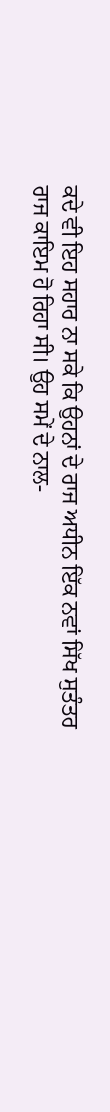ਕਦੇ ਵੀ ਇਹ ਸਹਾਰ ਨਾ ਸਕੇ ਕਿ ਉਹਨਾਂ ਦੇ ਰਾਜ ਅਧੀਨ ਇੱਕ ਨਵਾਂ ਸਿੱਖ ਸੁਤੰਤਰ ਰਾਜ ਕਾਇਮ ਹੋ ਰਿਹਾ ਸੀ। ਉਹ ਸਮੇਂ ਦੇ ਨਾਲ-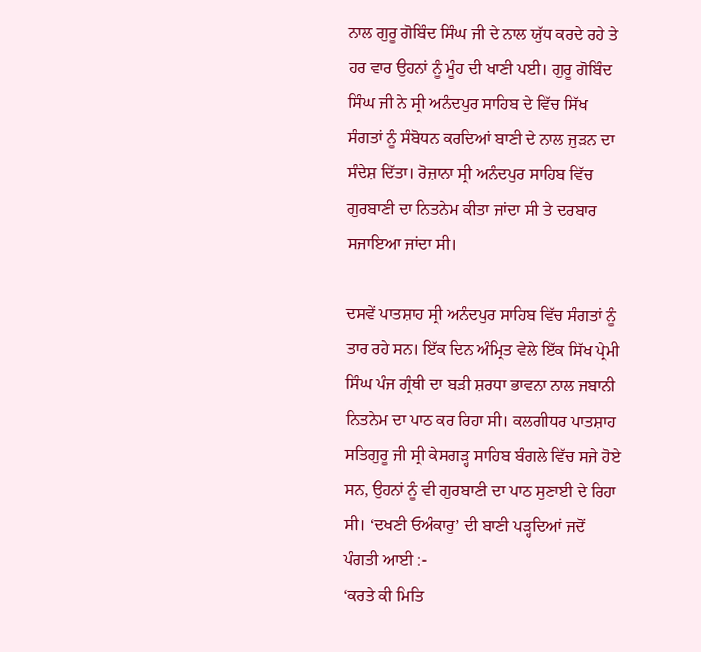ਨਾਲ ਗੁਰੂ ਗੋਬਿੰਦ ਸਿੰਘ ਜੀ ਦੇ ਨਾਲ ਯੁੱਧ ਕਰਦੇ ਰਹੇ ਤੇ ਹਰ ਵਾਰ ਉਹਨਾਂ ਨੂੰ ਮੂੰਹ ਦੀ ਖਾਣੀ ਪਈ। ਗੁਰੂ ਗੋਬਿੰਦ ਸਿੰਘ ਜੀ ਨੇ ਸ੍ਰੀ ਅਨੰਦਪੁਰ ਸਾਹਿਬ ਦੇ ਵਿੱਚ ਸਿੱਖ ਸੰਗਤਾਂ ਨੂੰ ਸੰਬੋਧਨ ਕਰਦਿਆਂ ਬਾਣੀ ਦੇ ਨਾਲ ਜੁੜਨ ਦਾ ਸੰਦੇਸ਼ ਦਿੱਤਾ। ਰੋਜ਼ਾਨਾ ਸ੍ਰੀ ਅਨੰਦਪੁਰ ਸਾਹਿਬ ਵਿੱਚ ਗੁਰਬਾਣੀ ਦਾ ਨਿਤਨੇਮ ਕੀਤਾ ਜਾਂਦਾ ਸੀ ਤੇ ਦਰਬਾਰ ਸਜਾਇਆ ਜਾਂਦਾ ਸੀ।

ਦਸਵੇਂ ਪਾਤਸ਼ਾਹ ਸ੍ਰੀ ਅਨੰਦਪੁਰ ਸਾਹਿਬ ਵਿੱਚ ਸੰਗਤਾਂ ਨੂੰ ਤਾਰ ਰਹੇ ਸਨ। ਇੱਕ ਦਿਨ ਅੰਮ੍ਰਿਤ ਵੇਲੇ ਇੱਕ ਸਿੱਖ ਪ੍ਰੇਮੀ ਸਿੰਘ ਪੰਜ ਗ੍ਰੰਥੀ ਦਾ ਬੜੀ ਸ਼ਰਧਾ ਭਾਵਨਾ ਨਾਲ ਜਬਾਨੀ ਨਿਤਨੇਮ ਦਾ ਪਾਠ ਕਰ ਰਿਹਾ ਸੀ। ਕਲਗੀਧਰ ਪਾਤਸ਼ਾਹ ਸਤਿਗੁਰੂ ਜੀ ਸ੍ਰੀ ਕੇਸਗੜ੍ਹ ਸਾਹਿਬ ਬੰਗਲੇ ਵਿੱਚ ਸਜੇ ਹੋਏ ਸਨ, ਉਹਨਾਂ ਨੂੰ ਵੀ ਗੁਰਬਾਣੀ ਦਾ ਪਾਠ ਸੁਣਾਈ ਦੇ ਰਿਹਾ ਸੀ। ‘ਦਖਣੀ ਓਅੰਕਾਰੁ’ ਦੀ ਬਾਣੀ ਪੜ੍ਹਦਿਆਂ ਜਦੋਂ ਪੰਗਤੀ ਆਈ :-
‘ਕਰਤੇ ਕੀ ਮਿਤਿ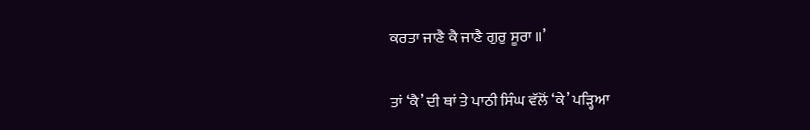ਕਰਤਾ ਜਾਣੈ ਕੈ ਜਾਣੈ ਗੁਰੁ ਸੂਰਾ ॥’

ਤਾਂ ‘ਕੈ’ ਦੀ ਥਾਂ ਤੇ ਪਾਠੀ ਸਿੰਘ ਵੱਲੋਂ ‘ਕੇ’ ਪੜ੍ਹਿਆ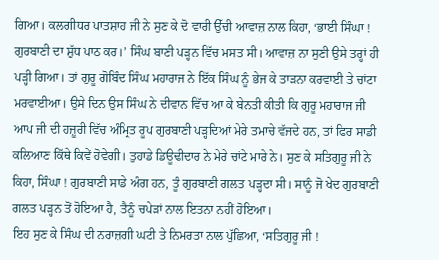ਗਿਆ। ਕਲਗੀਧਰ ਪਾਤਸ਼ਾਹ ਜੀ ਨੇ ਸੁਣ ਕੇ ਦੋ ਵਾਰੀ ਉੱਚੀ ਆਵਾਜ਼ ਨਾਲ ਕਿਹਾ, ‘ਭਾਈ ਸਿੰਘਾ ! ਗੁਰਬਾਣੀ ਦਾ ਸ਼ੁੱਧ ਪਾਠ ਕਰ।’ ਸਿੰਘ ਬਾਣੀ ਪੜ੍ਹਨ ਵਿੱਚ ਮਸਤ ਸੀ। ਆਵਾਜ਼ ਨਾ ਸੁਣੀ ਉਸੇ ਤਰ੍ਹਾਂ ਹੀ ਪੜ੍ਹੀ ਗਿਆ। ਤਾਂ ਗੁਰੂ ਗੋਬਿੰਦ ਸਿੰਘ ਮਹਾਰਾਜ ਨੇ ਇੱਕ ਸਿੰਘ ਨੂੰ ਭੇਜ ਕੇ ਤਾੜਨਾ ਕਰਵਾਈ ਤੇ ਚਾਂਟਾ ਮਰਵਾਈਆ। ਉਸੇ ਦਿਨ ਉਸ ਸਿੰਘ ਨੇ ਦੀਵਾਨ ਵਿੱਚ ਆ ਕੇ ਬੇਨਤੀ ਕੀਤੀ ਕਿ ਗੁਰੂ ਮਹਾਰਾਜ ਜੀ ਆਪ ਜੀ ਦੀ ਹਜ਼ੂਰੀ ਵਿੱਚ ਅੰਮ੍ਰਿਤ ਰੂਪ ਗੁਰਬਾਣੀ ਪੜ੍ਹਦਿਆਂ ਮੇਰੇ ਤਮਾਚੇ ਵੱਜਦੇ ਹਨ, ਤਾਂ ਫਿਰ ਸਾਡੀ ਕਲਿਆਣ ਕਿੱਥੇ ਕਿਵੇਂ ਹੋਵੇਗੀ। ਤੁਹਾਡੇ ਡਿਊਢੀਦਾਰ ਨੇ ਮੇਰੇ ਚਾਂਟੇ ਮਾਰੇ ਨੇ। ਸੁਣ ਕੇ ਸਤਿਗੁਰੂ ਜੀ ਨੇ ਕਿਹਾ, ਸਿੰਘਾ ! ਗੁਰਬਾਣੀ ਸਾਡੇ ਅੰਗ ਹਨ, ਤੂੰ ਗੁਰਬਾਣੀ ਗਲਤ ਪੜ੍ਹਦਾ ਸੀ। ਸਾਨੂੰ ਜੋ ਖੇਦ ਗੁਰਬਾਣੀ ਗਲਤ ਪੜ੍ਹਨ ਤੋਂ ਹੋਇਆ ਹੈ, ਤੈਨੂੰ ਚਪੇੜਾਂ ਨਾਲ ਇਤਨਾ ਨਹੀਂ ਹੋਇਆ।
ਇਹ ਸੁਣ ਕੇ ਸਿੰਘ ਦੀ ਨਰਾਜ਼ਗੀ ਘਟੀ ਤੇ ਨਿਮਰਤਾ ਨਾਲ ਪੁੱਛਿਆ, ‘ਸਤਿਗੁਰੂ ਜੀ !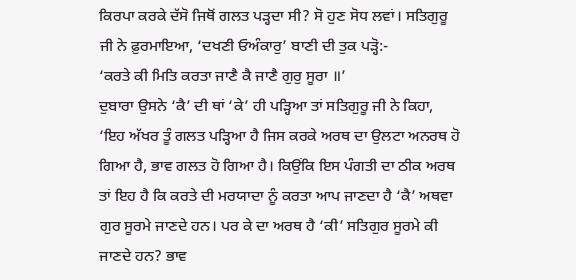ਕਿਰਪਾ ਕਰਕੇ ਦੱਸੋ ਜਿਥੋਂ ਗਲਤ ਪੜ੍ਹਦਾ ਸੀ? ਸੋ ਹੁਣ ਸੋਧ ਲਵਾਂ। ਸਤਿਗੁਰੂ ਜੀ ਨੇ ਫ਼ੁਰਮਾਇਆ, ‘ਦਖਣੀ ਓਅੰਕਾਰੁ’ ਬਾਣੀ ਦੀ ਤੁਕ ਪੜ੍ਹੋ:-
‘ਕਰਤੇ ਕੀ ਮਿਤਿ ਕਰਤਾ ਜਾਣੈ ਕੈ ਜਾਣੈ ਗੁਰੁ ਸੂਰਾ ॥’
ਦੁਬਾਰਾ ਉਸਨੇ ‘ਕੈ’ ਦੀ ਥਾਂ ‘ਕੇ’ ਹੀ ਪੜ੍ਹਿਆ ਤਾਂ ਸਤਿਗੁਰੂ ਜੀ ਨੇ ਕਿਹਾ, ‘ਇਹ ਅੱਖਰ ਤੂੰ ਗਲਤ ਪੜ੍ਹਿਆ ਹੈ ਜਿਸ ਕਰਕੇ ਅਰਥ ਦਾ ਉਲਟਾ ਅਨਰਥ ਹੋ ਗਿਆ ਹੈ, ਭਾਵ ਗਲਤ ਹੋ ਗਿਆ ਹੈ। ਕਿਉਂਕਿ ਇਸ ਪੰਗਤੀ ਦਾ ਠੀਕ ਅਰਥ ਤਾਂ ਇਹ ਹੈ ਕਿ ਕਰਤੇ ਦੀ ਮਰਯਾਦਾ ਨੂੰ ਕਰਤਾ ਆਪ ਜਾਣਦਾ ਹੈ ‘ਕੈ’ ਅਥਵਾ ਗੁਰ ਸੂਰਮੇ ਜਾਣਦੇ ਹਨ। ਪਰ ਕੇ ਦਾ ਅਰਥ ਹੈ ‘ਕੀ’ ਸਤਿਗੁਰ ਸੂਰਮੇ ਕੀ ਜਾਣਦੇ ਹਨ? ਭਾਵ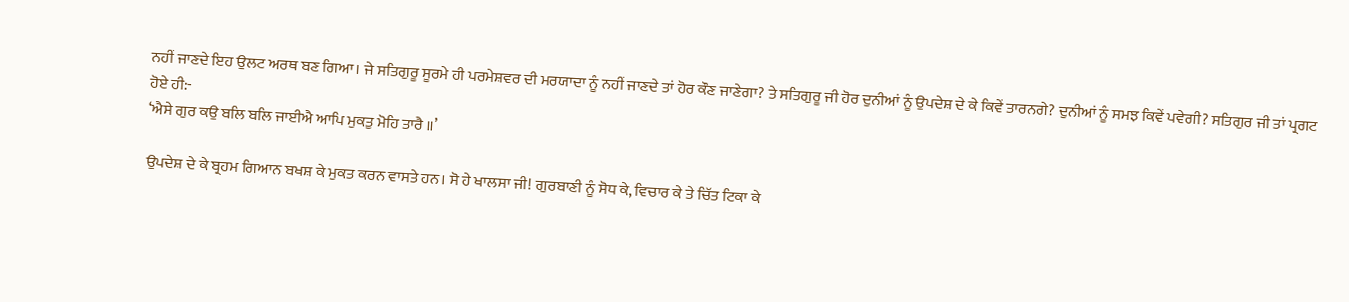ਨਹੀਂ ਜਾਣਦੇ ਇਹ ਉਲਟ ਅਰਥ ਬਣ ਗਿਆ। ਜੇ ਸਤਿਗੁਰੂ ਸੂਰਮੇ ਹੀ ਪਰਮੇਸ਼ਵਰ ਦੀ ਮਰਯਾਦਾ ਨੂੰ ਨਹੀਂ ਜਾਣਦੇ ਤਾਂ ਹੋਰ ਕੌਣ ਜਾਣੇਗਾ? ਤੇ ਸਤਿਗੁਰੂ ਜੀ ਹੋਰ ਦੁਨੀਆਂ ਨੂੰ ਉਪਦੇਸ਼ ਦੇ ਕੇ ਕਿਵੇਂ ਤਾਰਨਗੇ? ਦੁਨੀਆਂ ਨੂੰ ਸਮਝ ਕਿਵੇਂ ਪਵੇਗੀ? ਸਤਿਗੁਰ ਜੀ ਤਾਂ ਪ੍ਰਗਟ ਹੋਏ ਹੀ:-
‘ਐਸੇ ਗੁਰ ਕਉ ਬਲਿ ਬਲਿ ਜਾਈਐ ਆਪਿ ਮੁਕਤੁ ਮੋਹਿ ਤਾਰੈ ॥’

ਉਪਦੇਸ਼ ਦੇ ਕੇ ਬ੍ਰਹਮ ਗਿਆਨ ਬਖਸ਼ ਕੇ ਮੁਕਤ ਕਰਨ ਵਾਸਤੇ ਹਨ। ਸੋ ਹੇ ਖਾਲਸਾ ਜੀ! ਗੁਰਬਾਣੀ ਨੂੰ ਸੋਧ ਕੇ, ਵਿਚਾਰ ਕੇ ਤੇ ਚਿੱਤ ਟਿਕਾ ਕੇ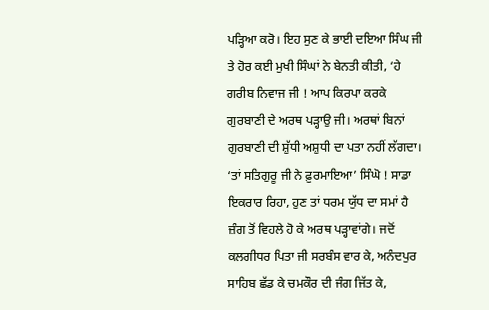ਪੜ੍ਹਿਆ ਕਰੋ। ਇਹ ਸੁਣ ਕੇ ਭਾਈ ਦਇਆ ਸਿੰਘ ਜੀ ਤੇ ਹੋਰ ਕਈ ਮੁਖੀ ਸਿੰਘਾਂ ਨੇ ਬੇਨਤੀ ਕੀਤੀ, ‘ਹੇ ਗਰੀਬ ਨਿਵਾਜ ਜੀ ! ਆਪ ਕਿਰਪਾ ਕਰਕੇ ਗੁਰਬਾਣੀ ਦੇ ਅਰਥ ਪੜ੍ਹਾਉ ਜੀ। ਅਰਥਾਂ ਬਿਨਾਂ ਗੁਰਬਾਣੀ ਦੀ ਸ਼ੁੱਧੀ ਅਸ਼ੁਧੀ ਦਾ ਪਤਾ ਨਹੀਂ ਲੱਗਦਾ। ‘ਤਾਂ ਸਤਿਗੁਰੂ ਜੀ ਨੇ ਫ਼ੁਰਮਾਇਆ’ ਸਿੰਘੋ ! ਸਾਡਾ ਇਕਰਾਰ ਰਿਹਾ, ਹੁਣ ਤਾਂ ਧਰਮ ਯੁੱਧ ਦਾ ਸਮਾਂ ਹੈ ਜ਼ੰਗ ਤੋਂ ਵਿਹਲੇ ਹੋ ਕੇ ਅਰਥ ਪੜ੍ਹਾਵਾਂਗੇ। ਜਦੋਂ ਕਲਗੀਧਰ ਪਿਤਾ ਜੀ ਸਰਬੰਸ ਵਾਰ ਕੇ, ਅਨੰਦਪੁਰ ਸਾਹਿਬ ਛੱਡ ਕੇ ਚਮਕੌਰ ਦੀ ਜੰਗ ਜਿੱਤ ਕੇ,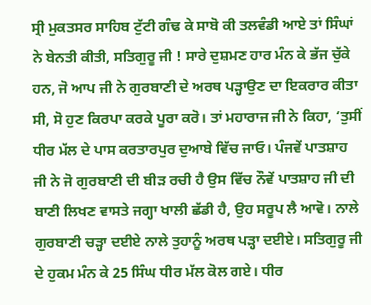ਸ੍ਰੀ ਮੁਕਤਸਰ ਸਾਹਿਬ ਟੁੱਟੀ ਗੰਢ ਕੇ ਸਾਬੋ ਕੀ ਤਲਵੰਡੀ ਆਏ ਤਾਂ ਸਿੰਘਾਂ ਨੇ ਬੇਨਤੀ ਕੀਤੀ, ਸਤਿਗੁਰੂ ਜੀ ! ਸਾਰੇ ਦੁਸ਼ਮਣ ਹਾਰ ਮੰਨ ਕੇ ਭੱਜ ਚੁੱਕੇ ਹਨ, ਜੋ ਆਪ ਜੀ ਨੇ ਗੁਰਬਾਣੀ ਦੇ ਅਰਥ ਪੜ੍ਹਾਉਣ ਦਾ ਇਕਰਾਰ ਕੀਤਾ ਸੀ, ਸੋ ਹੁਣ ਕਿਰਪਾ ਕਰਕੇ ਪੂਰਾ ਕਰੋ। ਤਾਂ ਮਹਾਰਾਜ ਜੀ ਨੇ ਕਿਹਾ, ‘ਤੁਸੀਂ ਧੀਰ ਮੱਲ ਦੇ ਪਾਸ ਕਰਤਾਰਪੁਰ ਦੁਆਬੇ ਵਿੱਚ ਜਾਓ। ਪੰਜਵੇਂ ਪਾਤਸ਼ਾਹ ਜੀ ਨੇ ਜੋ ਗੁਰਬਾਣੀ ਦੀ ਬੀੜ ਰਚੀ ਹੈ ਉਸ ਵਿੱਚ ਨੌਵੇਂ ਪਾਤਸ਼ਾਹ ਜੀ ਦੀ ਬਾਣੀ ਲਿਖਣ ਵਾਸਤੇ ਜਗ੍ਹਾ ਖਾਲੀ ਛੱਡੀ ਹੈ, ਉਹ ਸਰੂਪ ਲੈ ਆਵੋ। ਨਾਲੇ ਗੁਰਬਾਣੀ ਚੜ੍ਹਾ ਦਈਏ ਨਾਲੇ ਤੁਹਾਨੂੰ ਅਰਥ ਪੜ੍ਹਾ ਦਈਏ। ਸਤਿਗੁਰੂ ਜੀ ਦੇ ਹੁਕਮ ਮੰਨ ਕੇ 25 ਸਿੰਘ ਧੀਰ ਮੱਲ ਕੋਲ ਗਏ। ਧੀਰ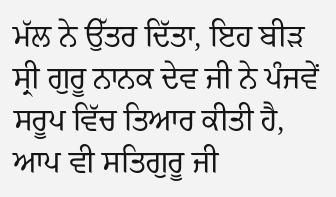ਮੱਲ ਨੇ ਉੱਤਰ ਦਿੱਤਾ, ਇਹ ਬੀੜ ਸ੍ਰੀ ਗੁਰੂ ਨਾਨਕ ਦੇਵ ਜੀ ਨੇ ਪੰਜਵੇਂ ਸਰੂਪ ਵਿੱਚ ਤਿਆਰ ਕੀਤੀ ਹੈ, ਆਪ ਵੀ ਸਤਿਗੁਰੂ ਜੀ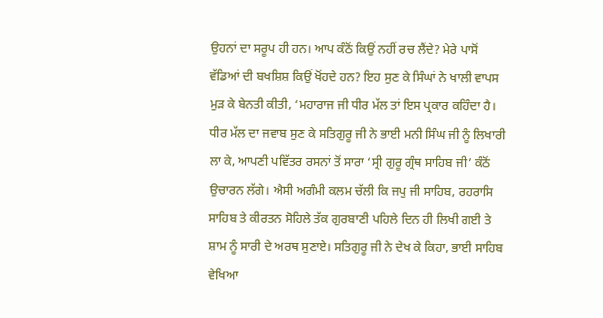ਉਹਨਾਂ ਦਾ ਸਰੂਪ ਹੀ ਹਨ। ਆਪ ਕੰਠੋਂ ਕਿਉਂ ਨਹੀਂ ਰਚ ਲੈਂਦੇ? ਮੇਰੇ ਪਾਸੋਂ ਵੱਡਿਆਂ ਦੀ ਬਖਸ਼ਿਸ਼ ਕਿਉਂ ਖੋਂਹਦੇ ਹਨ? ਇਹ ਸੁਣ ਕੇ ਸਿੰਘਾਂ ਨੇ ਖਾਲੀ ਵਾਪਸ ਮੁੜ ਕੇ ਬੇਨਤੀ ਕੀਤੀ, ‘ਮਹਾਰਾਜ ਜੀ ਧੀਰ ਮੱਲ ਤਾਂ ਇਸ ਪ੍ਰਕਾਰ ਕਹਿੰਦਾ ਹੈ। ਧੀਰ ਮੱਲ ਦਾ ਜਵਾਬ ਸੁਣ ਕੇ ਸਤਿਗੁਰੂ ਜੀ ਨੇ ਭਾਈ ਮਨੀ ਸਿੰਘ ਜੀ ਨੂੰ ਲਿਖਾਰੀ ਲਾ ਕੇ, ਆਪਣੀ ਪਵਿੱਤਰ ਰਸਨਾਂ ਤੋਂ ਸਾਰਾ ‘ਸ੍ਰੀ ਗੁਰੂ ਗ੍ਰੰਥ ਸਾਹਿਬ ਜੀ’ ਕੰਠੋਂ ਉਚਾਰਨ ਲੱਗੇ। ਐਸੀ ਅਗੰਮੀ ਕਲਮ ਚੱਲੀ ਕਿ ਜਪੁ ਜੀ ਸਾਹਿਬ, ਰਹਰਾਸਿ ਸਾਹਿਬ ਤੇ ਕੀਰਤਨ ਸੋਹਿਲੇ ਤੱਕ ਗੁਰਬਾਣੀ ਪਹਿਲੇ ਦਿਨ ਹੀ ਲਿਖੀ ਗਈ ਤੇ ਸ਼ਾਮ ਨੂੰ ਸਾਰੀ ਦੇ ਅਰਥ ਸੁਣਾਏ। ਸਤਿਗੁਰੂ ਜੀ ਨੇ ਦੇਖ ਕੇ ਕਿਹਾ, ਭਾਈ ਸਾਹਿਬ ਵੇਖਿਆ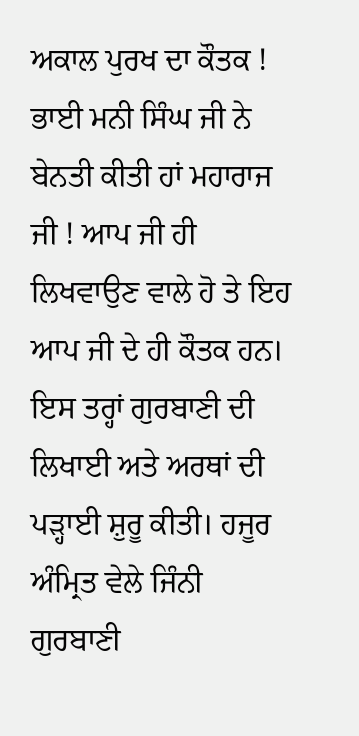ਅਕਾਲ ਪੁਰਖ ਦਾ ਕੌਤਕ ! ਭਾਈ ਮਨੀ ਸਿੰਘ ਜੀ ਨੇ ਬੇਨਤੀ ਕੀਤੀ ਹਾਂ ਮਹਾਰਾਜ ਜੀ ! ਆਪ ਜੀ ਹੀ ਲਿਖਵਾਉਣ ਵਾਲੇ ਹੋ ਤੇ ਇਹ ਆਪ ਜੀ ਦੇ ਹੀ ਕੌਤਕ ਹਨ। ਇਸ ਤਰ੍ਹਾਂ ਗੁਰਬਾਣੀ ਦੀ ਲਿਖਾਈ ਅਤੇ ਅਰਥਾਂ ਦੀ ਪੜ੍ਹਾਈ ਸ਼ੁਰੂ ਕੀਤੀ। ਹਜੂਰ ਅੰਮ੍ਰਿਤ ਵੇਲੇ ਜਿੰਨੀ ਗੁਰਬਾਣੀ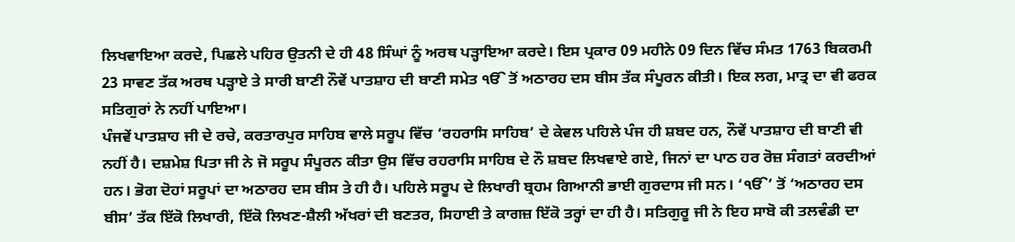ਲਿਖਵਾਇਆ ਕਰਦੇ, ਪਿਛਲੇ ਪਹਿਰ ਉਤਨੀ ਦੇ ਹੀ 48 ਸਿੰਘਾਂ ਨੂੰ ਅਰਥ ਪੜ੍ਹਾਇਆ ਕਰਦੇ। ਇਸ ਪ੍ਰਕਾਰ 09 ਮਹੀਨੇ 09 ਦਿਨ ਵਿੱਚ ਸੰਮਤ 1763 ਬਿਕਰਮੀ 23 ਸਾਵਣ ਤੱਕ ਅਰਥ ਪੜ੍ਹਾਏ ਤੇ ਸਾਰੀ ਬਾਣੀ ਨੌਵੇਂ ਪਾਤਸ਼ਾਹ ਦੀ ਬਾਣੀ ਸਮੇਤ ੴ ਤੋਂ ਅਠਾਰਹ ਦਸ ਬੀਸ ਤੱਕ ਸੰਪੂਰਨ ਕੀਤੀ। ਇਕ ਲਗ, ਮਾਤ੍ਰ ਦਾ ਵੀ ਫਰਕ ਸਤਿਗੁਰਾਂ ਨੇ ਨਹੀਂ ਪਾਇਆ।
ਪੰਜਵੇਂ ਪਾਤਸ਼ਾਹ ਜੀ ਦੇ ਰਚੇ, ਕਰਤਾਰਪੁਰ ਸਾਹਿਬ ਵਾਲੇ ਸਰੂਪ ਵਿੱਚ ‘ਰਹਰਾਸਿ ਸਾਹਿਬ’ ਦੇ ਕੇਵਲ ਪਹਿਲੇ ਪੰਜ ਹੀ ਸ਼ਬਦ ਹਨ, ਨੌਵੇਂ ਪਾਤਸ਼ਾਹ ਦੀ ਬਾਣੀ ਵੀ ਨਹੀਂ ਹੈ। ਦਸ਼ਮੇਸ਼ ਪਿਤਾ ਜੀ ਨੇ ਜੋ ਸਰੂਪ ਸੰਪੂਰਨ ਕੀਤਾ ਉਸ ਵਿੱਚ ਰਹਰਾਸਿ ਸਾਹਿਬ ਦੇ ਨੌ ਸ਼ਬਦ ਲਿਖਵਾਏ ਗਏ, ਜਿਨਾਂ ਦਾ ਪਾਠ ਹਰ ਰੋਜ਼ ਸੰਗਤਾਂ ਕਰਦੀਆਂ ਹਨ। ਭੋਗ ਦੋਹਾਂ ਸਰੂਪਾਂ ਦਾ ਅਠਾਰਹ ਦਸ ਬੀਸ ਤੇ ਹੀ ਹੈ। ਪਹਿਲੇ ਸਰੂਪ ਦੇ ਲਿਖਾਰੀ ਬ੍ਰਹਮ ਗਿਆਨੀ ਭਾਈ ਗੁਰਦਾਸ ਜੀ ਸਨ। ‘ੴ’ ਤੋਂ ‘ਅਠਾਰਹ ਦਸ ਬੀਸ’ ਤੱਕ ਇੱਕੋ ਲਿਖਾਰੀ, ਇੱਕੋ ਲਿਖਣ-ਸ਼ੈਲੀ ਅੱਖਰਾਂ ਦੀ ਬਣਤਰ, ਸਿਹਾਈ ਤੇ ਕਾਗਜ਼ ਇੱਕੋ ਤਰ੍ਹਾਂ ਦਾ ਹੀ ਹੈ। ਸਤਿਗੁਰੂ ਜੀ ਨੇ ਇਹ ਸਾਬੋ ਕੀ ਤਲਵੰਡੀ ਦਾ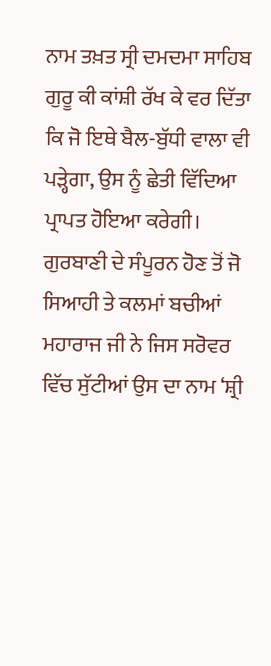ਨਾਮ ਤਖ਼ਤ ਸ੍ਰੀ ਦਮਦਮਾ ਸਾਹਿਬ ਗੁਰੂ ਕੀ ਕਾਂਸ਼ੀ ਰੱਖ ਕੇ ਵਰ ਦਿੱਤਾ ਕਿ ਜੋ ਇਥੇ ਬੈਲ-ਬੁੱਧੀ ਵਾਲਾ ਵੀ ਪੜ੍ਹੇਗਾ, ਉਸ ਨੂੰ ਛੇਤੀ ਵਿੱਦਿਆ ਪ੍ਰਾਪਤ ਹੋਇਆ ਕਰੇਗੀ। ਗੁਰਬਾਣੀ ਦੇ ਸੰਪੂਰਨ ਹੋਣ ਤੋਂ ਜੋ ਸਿਆਹੀ ਤੇ ਕਲਮਾਂ ਬਚੀਆਂ ਮਹਾਰਾਜ ਜੀ ਨੇ ਜਿਸ ਸਰੋਵਰ ਵਿੱਚ ਸੁੱਟੀਆਂ ਉਸ ਦਾ ਨਾਮ ‘ਸ਼੍ਰੀ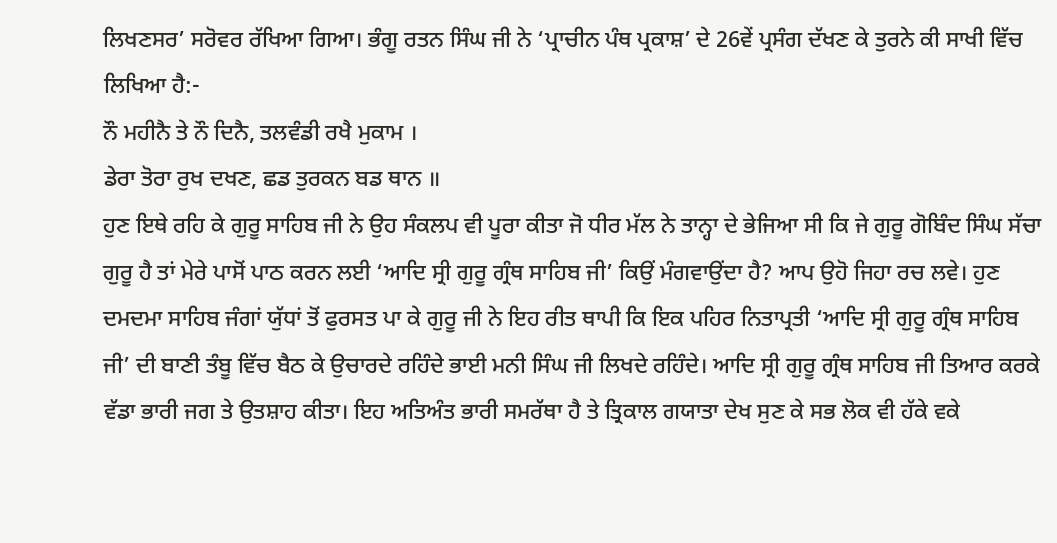ਲਿਖਣਸਰ’ ਸਰੋਵਰ ਰੱਖਿਆ ਗਿਆ। ਭੰਗੂ ਰਤਨ ਸਿੰਘ ਜੀ ਨੇ ‘ਪ੍ਰਾਚੀਨ ਪੰਥ ਪ੍ਰਕਾਸ਼’ ਦੇ 26ਵੇਂ ਪ੍ਰਸੰਗ ਦੱਖਣ ਕੇ ਤੁਰਨੇ ਕੀ ਸਾਖੀ ਵਿੱਚ ਲਿਖਿਆ ਹੈ:-
ਨੌ ਮਹੀਨੈ ਤੇ ਨੌ ਦਿਨੈ, ਤਲਵੰਡੀ ਰਖੈ ਮੁਕਾਮ ।
ਡੇਰਾ ਤੋਰਾ ਰੁਖ ਦਖਣ, ਛਡ ਤੁਰਕਨ ਬਡ ਥਾਨ ॥
ਹੁਣ ਇਥੇ ਰਹਿ ਕੇ ਗੁਰੂ ਸਾਹਿਬ ਜੀ ਨੇ ਉਹ ਸੰਕਲਪ ਵੀ ਪੂਰਾ ਕੀਤਾ ਜੋ ਧੀਰ ਮੱਲ ਨੇ ਤਾਨ੍ਹਾ ਦੇ ਭੇਜਿਆ ਸੀ ਕਿ ਜੇ ਗੁਰੂ ਗੋਬਿੰਦ ਸਿੰਘ ਸੱਚਾ ਗੁਰੂ ਹੈ ਤਾਂ ਮੇਰੇ ਪਾਸੋਂ ਪਾਠ ਕਰਨ ਲਈ ‘ਆਦਿ ਸ੍ਰੀ ਗੁਰੂ ਗ੍ਰੰਥ ਸਾਹਿਬ ਜੀ’ ਕਿਉਂ ਮੰਗਵਾਉਂਦਾ ਹੈ? ਆਪ ਉਹੋ ਜਿਹਾ ਰਚ ਲਵੇ। ਹੁਣ ਦਮਦਮਾ ਸਾਹਿਬ ਜੰਗਾਂ ਯੁੱਧਾਂ ਤੋਂ ਫੁਰਸਤ ਪਾ ਕੇ ਗੁਰੂ ਜੀ ਨੇ ਇਹ ਰੀਤ ਥਾਪੀ ਕਿ ਇਕ ਪਹਿਰ ਨਿਤਾਪ੍ਰਤੀ ‘ਆਦਿ ਸ੍ਰੀ ਗੁਰੂ ਗ੍ਰੰਥ ਸਾਹਿਬ ਜੀ’ ਦੀ ਬਾਣੀ ਤੰਬੂ ਵਿੱਚ ਬੈਠ ਕੇ ਉਚਾਰਦੇ ਰਹਿੰਦੇ ਭਾਈ ਮਨੀ ਸਿੰਘ ਜੀ ਲਿਖਦੇ ਰਹਿੰਦੇ। ਆਦਿ ਸ੍ਰੀ ਗੁਰੂ ਗ੍ਰੰਥ ਸਾਹਿਬ ਜੀ ਤਿਆਰ ਕਰਕੇ ਵੱਡਾ ਭਾਰੀ ਜਗ ਤੇ ਉਤਸ਼ਾਹ ਕੀਤਾ। ਇਹ ਅਤਿਅੰਤ ਭਾਰੀ ਸਮਰੱਥਾ ਹੈ ਤੇ ਤ੍ਰਿਕਾਲ ਗਯਾਤਾ ਦੇਖ ਸੁਣ ਕੇ ਸਭ ਲੋਕ ਵੀ ਹੱਕੇ ਵਕੇ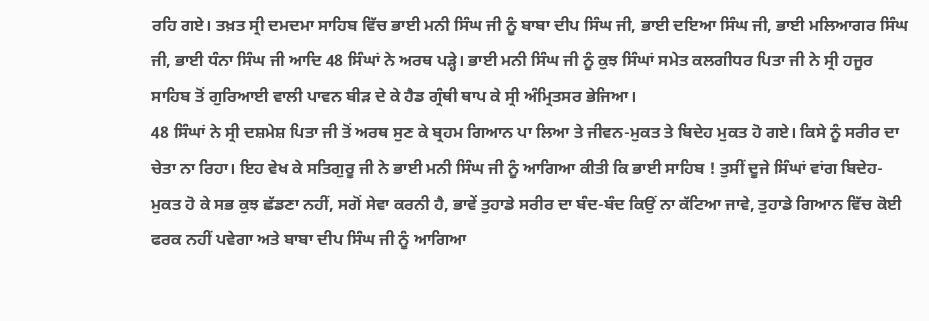ਰਹਿ ਗਏ। ਤਖ਼ਤ ਸ੍ਰੀ ਦਮਦਮਾ ਸਾਹਿਬ ਵਿੱਚ ਭਾਈ ਮਨੀ ਸਿੰਘ ਜੀ ਨੂੰ ਬਾਬਾ ਦੀਪ ਸਿੰਘ ਜੀ, ਭਾਈ ਦਇਆ ਸਿੰਘ ਜੀ, ਭਾਈ ਮਲਿਆਗਰ ਸਿੰਘ ਜੀ, ਭਾਈ ਧੰਨਾ ਸਿੰਘ ਜੀ ਆਦਿ 48 ਸਿੰਘਾਂ ਨੇ ਅਰਥ ਪੜ੍ਹੇ। ਭਾਈ ਮਨੀ ਸਿੰਘ ਜੀ ਨੂੰ ਕੁਝ ਸਿੰਘਾਂ ਸਮੇਤ ਕਲਗੀਧਰ ਪਿਤਾ ਜੀ ਨੇ ਸ੍ਰੀ ਹਜੂਰ ਸਾਹਿਬ ਤੋਂ ਗੁਰਿਆਈ ਵਾਲੀ ਪਾਵਨ ਬੀੜ ਦੇ ਕੇ ਹੈਡ ਗ੍ਰੰਥੀ ਥਾਪ ਕੇ ਸ੍ਰੀ ਅੰਮ੍ਰਿਤਸਰ ਭੇਜਿਆ।
48 ਸਿੰਘਾਂ ਨੇ ਸ੍ਰੀ ਦਸ਼ਮੇਸ਼ ਪਿਤਾ ਜੀ ਤੋਂ ਅਰਥ ਸੁਣ ਕੇ ਬ੍ਰਹਮ ਗਿਆਨ ਪਾ ਲਿਆ ਤੇ ਜੀਵਨ-ਮੁਕਤ ਤੇ ਬਿਦੇਹ ਮੁਕਤ ਹੋ ਗਏ। ਕਿਸੇ ਨੂੰ ਸਰੀਰ ਦਾ ਚੇਤਾ ਨਾ ਰਿਹਾ। ਇਹ ਵੇਖ ਕੇ ਸਤਿਗੁਰੂ ਜੀ ਨੇ ਭਾਈ ਮਨੀ ਸਿੰਘ ਜੀ ਨੂੰ ਆਗਿਆ ਕੀਤੀ ਕਿ ਭਾਈ ਸਾਹਿਬ ! ਤੁਸੀਂ ਦੂਜੇ ਸਿੰਘਾਂ ਵਾਂਗ ਬਿਦੇਹ-ਮੁਕਤ ਹੋ ਕੇ ਸਭ ਕੁਝ ਛੱਡਣਾ ਨਹੀਂ, ਸਗੋਂ ਸੇਵਾ ਕਰਨੀ ਹੈ, ਭਾਵੇਂ ਤੁਹਾਡੇ ਸਰੀਰ ਦਾ ਬੰਦ-ਬੰਦ ਕਿਉਂ ਨਾ ਕੱਟਿਆ ਜਾਵੇ, ਤੁਹਾਡੇ ਗਿਆਨ ਵਿੱਚ ਕੋਈ ਫਰਕ ਨਹੀਂ ਪਵੇਗਾ ਅਤੇ ਬਾਬਾ ਦੀਪ ਸਿੰਘ ਜੀ ਨੂੰ ਆਗਿਆ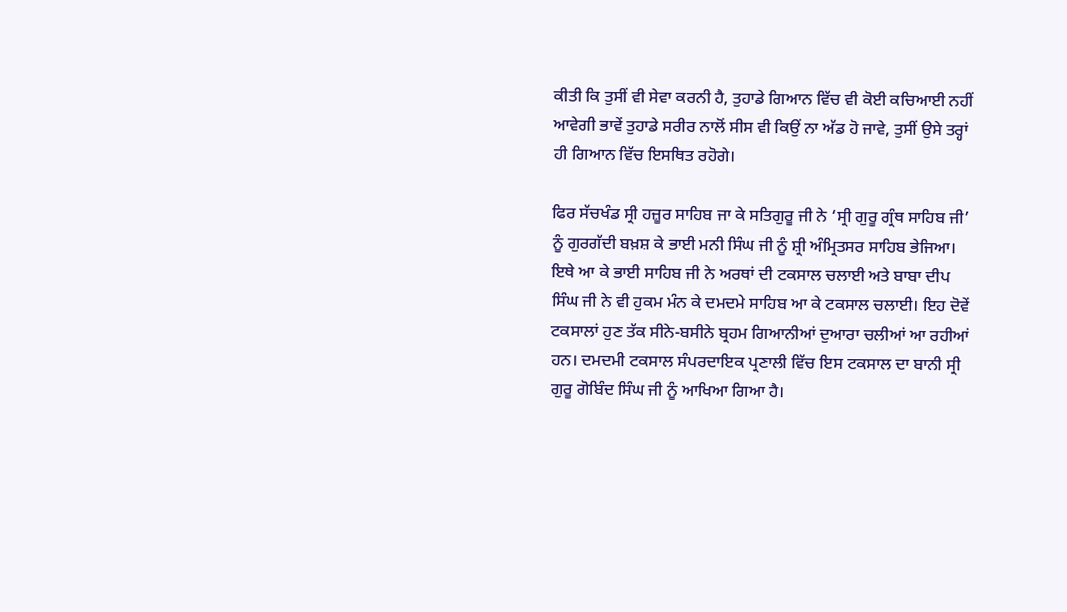ਕੀਤੀ ਕਿ ਤੁਸੀਂ ਵੀ ਸੇਵਾ ਕਰਨੀ ਹੈ, ਤੁਹਾਡੇ ਗਿਆਨ ਵਿੱਚ ਵੀ ਕੋਈ ਕਚਿਆਈ ਨਹੀਂ ਆਵੇਗੀ ਭਾਵੇਂ ਤੁਹਾਡੇ ਸਰੀਰ ਨਾਲੋਂ ਸੀਸ ਵੀ ਕਿਉਂ ਨਾ ਅੱਡ ਹੋ ਜਾਵੇ, ਤੁਸੀਂ ਉਸੇ ਤਰ੍ਹਾਂ ਹੀ ਗਿਆਨ ਵਿੱਚ ਇਸਥਿਤ ਰਹੋਗੇ।

ਫਿਰ ਸੱਚਖੰਡ ਸ੍ਰੀ ਹਜ਼ੂਰ ਸਾਹਿਬ ਜਾ ਕੇ ਸਤਿਗੁਰੂ ਜੀ ਨੇ ‘ਸ੍ਰੀ ਗੁਰੂ ਗ੍ਰੰਥ ਸਾਹਿਬ ਜੀ’ ਨੂੰ ਗੁਰਗੱਦੀ ਬਖ਼ਸ਼ ਕੇ ਭਾਈ ਮਨੀ ਸਿੰਘ ਜੀ ਨੂੰ ਸ਼੍ਰੀ ਅੰਮ੍ਰਿਤਸਰ ਸਾਹਿਬ ਭੇਜਿਆ। ਇਥੇ ਆ ਕੇ ਭਾਈ ਸਾਹਿਬ ਜੀ ਨੇ ਅਰਥਾਂ ਦੀ ਟਕਸਾਲ ਚਲਾਈ ਅਤੇ ਬਾਬਾ ਦੀਪ ਸਿੰਘ ਜੀ ਨੇ ਵੀ ਹੁਕਮ ਮੰਨ ਕੇ ਦਮਦਮੇ ਸਾਹਿਬ ਆ ਕੇ ਟਕਸਾਲ ਚਲਾਈ। ਇਹ ਦੋਵੇਂ ਟਕਸਾਲਾਂ ਹੁਣ ਤੱਕ ਸੀਨੇ-ਬਸੀਨੇ ਬ੍ਰਹਮ ਗਿਆਨੀਆਂ ਦੁਆਰਾ ਚਲੀਆਂ ਆ ਰਹੀਆਂ ਹਨ। ਦਮਦਮੀ ਟਕਸਾਲ ਸੰਪਰਦਾਇਕ ਪ੍ਰਣਾਲੀ ਵਿੱਚ ਇਸ ਟਕਸਾਲ ਦਾ ਬਾਨੀ ਸ੍ਰੀ ਗੁਰੂ ਗੋਬਿੰਦ ਸਿੰਘ ਜੀ ਨੂੰ ਆਖਿਆ ਗਿਆ ਹੈ।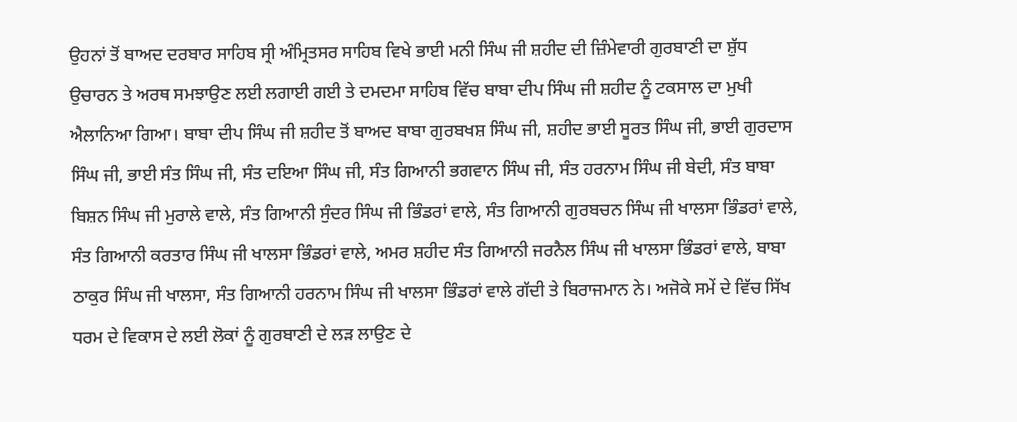ਉਹਨਾਂ ਤੋਂ ਬਾਅਦ ਦਰਬਾਰ ਸਾਹਿਬ ਸ੍ਰੀ ਅੰਮ੍ਰਿਤਸਰ ਸਾਹਿਬ ਵਿਖੇ ਭਾਈ ਮਨੀ ਸਿੰਘ ਜੀ ਸ਼ਹੀਦ ਦੀ ਜ਼ਿੰਮੇਵਾਰੀ ਗੁਰਬਾਣੀ ਦਾ ਸ਼ੁੱਧ ਉਚਾਰਨ ਤੇ ਅਰਥ ਸਮਝਾਉਣ ਲਈ ਲਗਾਈ ਗਈ ਤੇ ਦਮਦਮਾ ਸਾਹਿਬ ਵਿੱਚ ਬਾਬਾ ਦੀਪ ਸਿੰਘ ਜੀ ਸ਼ਹੀਦ ਨੂੰ ਟਕਸਾਲ ਦਾ ਮੁਖੀ ਐਲਾਨਿਆ ਗਿਆ। ਬਾਬਾ ਦੀਪ ਸਿੰਘ ਜੀ ਸ਼ਹੀਦ ਤੋਂ ਬਾਅਦ ਬਾਬਾ ਗੁਰਬਖਸ਼ ਸਿੰਘ ਜੀ, ਸ਼ਹੀਦ ਭਾਈ ਸੂਰਤ ਸਿੰਘ ਜੀ, ਭਾਈ ਗੁਰਦਾਸ ਸਿੰਘ ਜੀ, ਭਾਈ ਸੰਤ ਸਿੰਘ ਜੀ, ਸੰਤ ਦਇਆ ਸਿੰਘ ਜੀ, ਸੰਤ ਗਿਆਨੀ ਭਗਵਾਨ ਸਿੰਘ ਜੀ, ਸੰਤ ਹਰਨਾਮ ਸਿੰਘ ਜੀ ਬੇਦੀ, ਸੰਤ ਬਾਬਾ ਬਿਸ਼ਨ ਸਿੰਘ ਜੀ ਮੁਰਾਲੇ ਵਾਲੇ, ਸੰਤ ਗਿਆਨੀ ਸੁੰਦਰ ਸਿੰਘ ਜੀ ਭਿੰਡਰਾਂ ਵਾਲੇ, ਸੰਤ ਗਿਆਨੀ ਗੁਰਬਚਨ ਸਿੰਘ ਜੀ ਖਾਲਸਾ ਭਿੰਡਰਾਂ ਵਾਲੇ, ਸੰਤ ਗਿਆਨੀ ਕਰਤਾਰ ਸਿੰਘ ਜੀ ਖਾਲਸਾ ਭਿੰਡਰਾਂ ਵਾਲੇ, ਅਮਰ ਸ਼ਹੀਦ ਸੰਤ ਗਿਆਨੀ ਜਰਨੈਲ ਸਿੰਘ ਜੀ ਖਾਲਸਾ ਭਿੰਡਰਾਂ ਵਾਲੇ, ਬਾਬਾ ਠਾਕੁਰ ਸਿੰਘ ਜੀ ਖਾਲਸਾ, ਸੰਤ ਗਿਆਨੀ ਹਰਨਾਮ ਸਿੰਘ ਜੀ ਖਾਲਸਾ ਭਿੰਡਰਾਂ ਵਾਲੇ ਗੱਦੀ ਤੇ ਬਿਰਾਜਮਾਨ ਨੇ। ਅਜੋਕੇ ਸਮੇਂ ਦੇ ਵਿੱਚ ਸਿੱਖ ਧਰਮ ਦੇ ਵਿਕਾਸ ਦੇ ਲਈ ਲੋਕਾਂ ਨੂੰ ਗੁਰਬਾਣੀ ਦੇ ਲੜ ਲਾਉਣ ਦੇ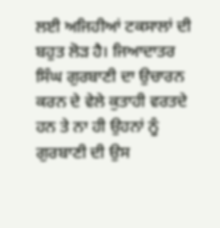ਲਈ ਅਜਿਹੀਆਂ ਟਕਸਾਲਾਂ ਦੀ ਬਹੁਤ ਲੋੜ ਹੈ। ਜਿਆਦਾਤਰ ਸਿੰਘ ਗੁਰਬਾਣੀ ਦਾ ਉਚਾਰਨ ਕਰਨ ਦੇ ਵੇਲੇ ਕੁਤਾਹੀ ਵਰਤਦੇ ਹਨ ਤੇ ਨਾ ਹੀ ਉਹਨਾਂ ਨੂੰ ਗੁਰਬਾਣੀ ਦੀ ਉਸ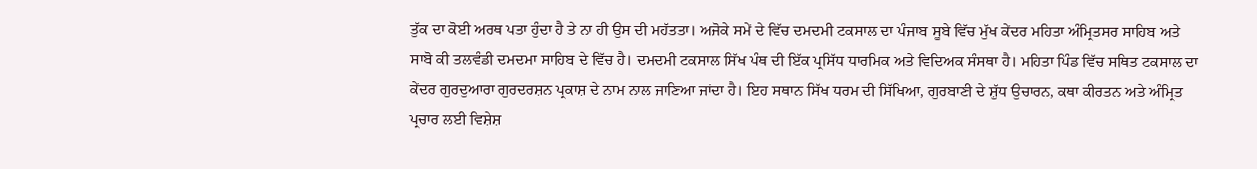ਤੁੱਕ ਦਾ ਕੋਈ ਅਰਥ ਪਤਾ ਹੁੰਦਾ ਹੈ ਤੇ ਨਾ ਹੀ ਉਸ ਦੀ ਮਹੱਤਤਾ। ਅਜੋਕੇ ਸਮੇਂ ਦੇ ਵਿੱਚ ਦਮਦਮੀ ਟਕਸਾਲ ਦਾ ਪੰਜਾਬ ਸੂਬੇ ਵਿੱਚ ਮੁੱਖ ਕੇਂਦਰ ਮਹਿਤਾ ਅੰਮ੍ਰਿਤਸਰ ਸਾਹਿਬ ਅਤੇ ਸਾਬੋ ਕੀ ਤਲਵੰਡੀ ਦਮਦਮਾ ਸਾਹਿਬ ਦੇ ਵਿੱਚ ਹੈ। ਦਮਦਮੀ ਟਕਸਾਲ ਸਿੱਖ ਪੰਥ ਦੀ ਇੱਕ ਪ੍ਰਸਿੱਧ ਧਾਰਮਿਕ ਅਤੇ ਵਿਦਿਅਕ ਸੰਸਥਾ ਹੈ। ਮਹਿਤਾ ਪਿੰਡ ਵਿੱਚ ਸਥਿਤ ਟਕਸਾਲ ਦਾ ਕੇਂਦਰ ਗੁਰਦੁਆਰਾ ਗੁਰਦਰਸ਼ਨ ਪ੍ਰਕਾਸ਼ ਦੇ ਨਾਮ ਨਾਲ ਜਾਣਿਆ ਜਾਂਦਾ ਹੈ। ਇਹ ਸਥਾਨ ਸਿੱਖ ਧਰਮ ਦੀ ਸਿੱਖਿਆ, ਗੁਰਬਾਣੀ ਦੇ ਸ਼ੁੱਧ ਉਚਾਰਨ, ਕਥਾ ਕੀਰਤਨ ਅਤੇ ਅੰਮ੍ਰਿਤ ਪ੍ਰਚਾਰ ਲਈ ਵਿਸ਼ੇਸ਼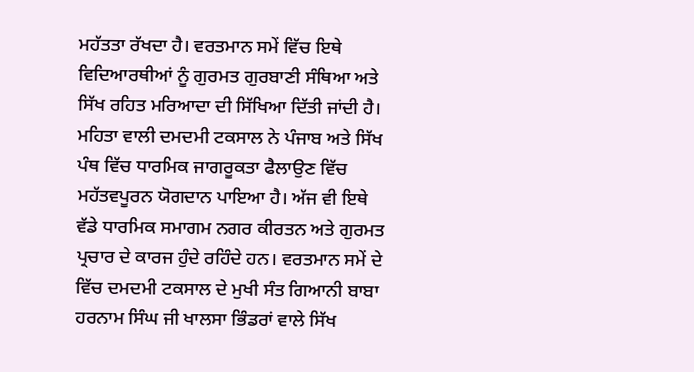ਮਹੱਤਤਾ ਰੱਖਦਾ ਹੈ। ਵਰਤਮਾਨ ਸਮੇਂ ਵਿੱਚ ਇਥੇ ਵਿਦਿਆਰਥੀਆਂ ਨੂੰ ਗੁਰਮਤ ਗੁਰਬਾਣੀ ਸੰਥਿਆ ਅਤੇ ਸਿੱਖ ਰਹਿਤ ਮਰਿਆਦਾ ਦੀ ਸਿੱਖਿਆ ਦਿੱਤੀ ਜਾਂਦੀ ਹੈ। ਮਹਿਤਾ ਵਾਲੀ ਦਮਦਮੀ ਟਕਸਾਲ ਨੇ ਪੰਜਾਬ ਅਤੇ ਸਿੱਖ ਪੰਥ ਵਿੱਚ ਧਾਰਮਿਕ ਜਾਗਰੂਕਤਾ ਫੈਲਾਉਣ ਵਿੱਚ ਮਹੱਤਵਪੂਰਨ ਯੋਗਦਾਨ ਪਾਇਆ ਹੈ। ਅੱਜ ਵੀ ਇਥੇ ਵੱਡੇ ਧਾਰਮਿਕ ਸਮਾਗਮ ਨਗਰ ਕੀਰਤਨ ਅਤੇ ਗੁਰਮਤ ਪ੍ਰਚਾਰ ਦੇ ਕਾਰਜ ਹੁੰਦੇ ਰਹਿੰਦੇ ਹਨ। ਵਰਤਮਾਨ ਸਮੇਂ ਦੇ ਵਿੱਚ ਦਮਦਮੀ ਟਕਸਾਲ ਦੇ ਮੁਖੀ ਸੰਤ ਗਿਆਨੀ ਬਾਬਾ ਹਰਨਾਮ ਸਿੰਘ ਜੀ ਖਾਲਸਾ ਭਿੰਡਰਾਂ ਵਾਲੇ ਸਿੱਖ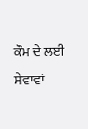ਕੌਮ ਦੇ ਲਈ ਸੇਵਾਵਾਂ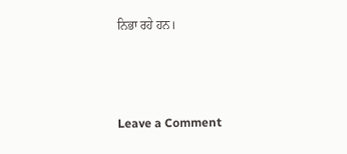ਨਿਭਾ ਰਹੇ ਹਨ।



Leave a Comment